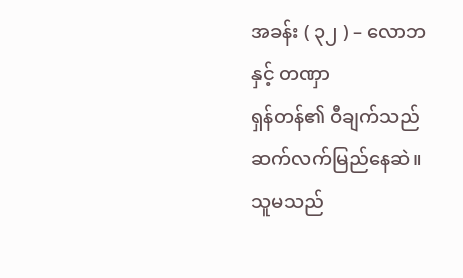အခန်း ( ၃၂ ) – လောဘနှင့် တဏှာ
ရှန်တန်၏ ဝီချက်သည် ဆက်လက်မြည်နေဆဲ။ သူမသည်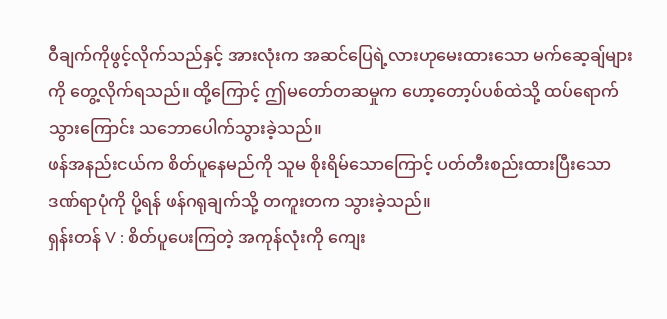ဝီချက်ကိုဖွင့်လိုက်သည်နှင့် အားလုံးက အဆင်ပြေရဲ့လားဟုမေးထားသော မက်ဆေ့ချ်များကို တွေ့လိုက်ရသည်။ ထို့ကြောင့် ဤမတော်တဆမှုက ဟော့တော့ပ်ပစ်ထဲသို့ ထပ်ရောက်သွားကြောင်း သဘောပေါက်သွားခဲ့သည်။
ဖန်အနည်းငယ်က စိတ်ပူနေမည်ကို သူမ စိုးရိမ်သောကြောင့် ပတ်တီးစည်းထားပြီးသော ဒဏ်ရာပုံကို ပို့ရန် ဖန်ဂရုချက်သို့ တကူးတက သွားခဲ့သည်။
ရှန်းတန် V : စိတ်ပူပေးကြတဲ့ အကုန်လုံးကို ကျေး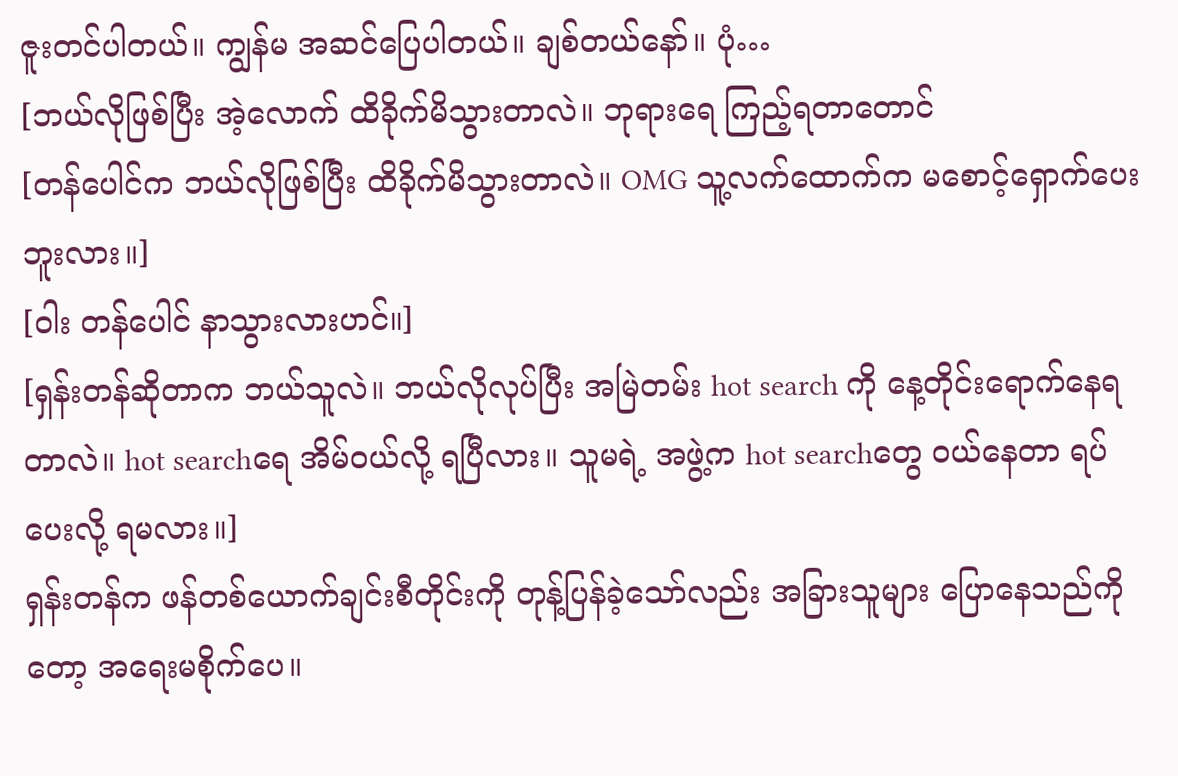ဇူးတင်ပါတယ်။ ကျွန်မ အဆင်ပြေပါတယ်။ ချစ်တယ်နော်။ ပုံ…
[ဘယ်လိုဖြစ်ပြီး အဲ့လောက် ထိခိုက်မိသွားတာလဲ။ ဘုရားရေ ကြည့်ရတာတောင်
[တန်ပေါင်က ဘယ်လိုဖြစ်ပြီး ထိခိုက်မိသွားတာလဲ။ OMG သူ့လက်ထောက်က မစောင့်ရှောက်ပေးဘူးလား။]
[ဝါး တန်ပေါင် နာသွားလားဟင်။]
[ရှန်းတန်ဆိုတာက ဘယ်သူလဲ။ ဘယ်လိုလုပ်ပြီး အမြဲတမ်း hot search ကို နေ့တိုင်းရောက်နေရတာလဲ။ hot searchရေ အိမ်ဝယ်လို့ ရပြီလား။ သူမရဲ့ အဖွဲ့က hot searchတွေ ဝယ်နေတာ ရပ်ပေးလို့ ရမလား။]
ရှန်းတန်က ဖန်တစ်ယောက်ချင်းစီတိုင်းကို တုန့်ပြန်ခဲ့သော်လည်း အခြားသူများ ပြောနေသည်ကိုတော့ အရေးမစိုက်ပေ။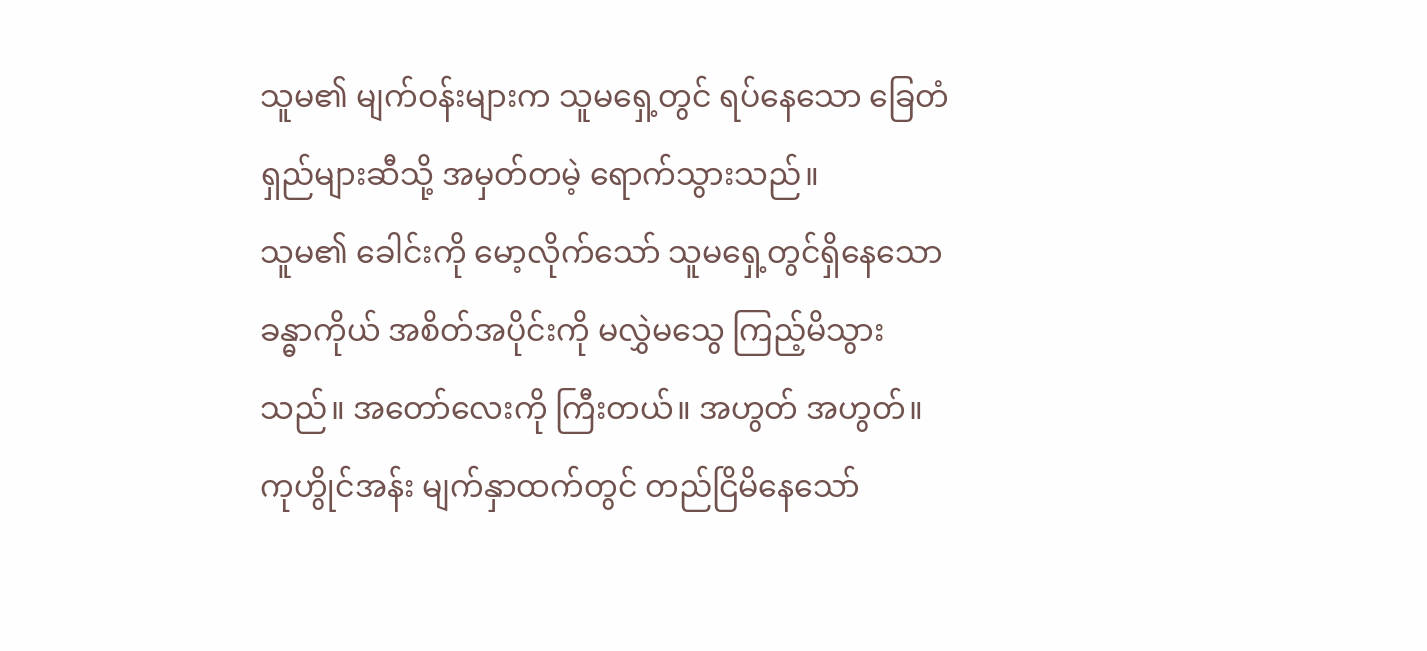သူမ၏ မျက်ဝန်းများက သူမရှေ့တွင် ရပ်နေသော ခြေတံရှည်များဆီသို့ အမှတ်တမဲ့ ရောက်သွားသည်။
သူမ၏ ခေါင်းကို မော့လိုက်သော် သူမရှေ့တွင်ရှိနေသော ခန္ဓာကိုယ် အစိတ်အပိုင်းကို မလွှဲမသွေ ကြည့်မိသွားသည်။ အတော်လေးကို ကြီးတယ်။ အဟွတ် အဟွတ်။
ကုဟွိုင်အန်း မျက်နှာထက်တွင် တည်ငြိမိနေသော်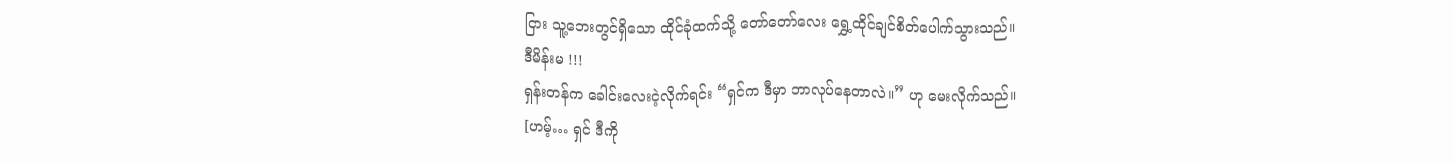ငြား သူ့ဘေးတွင်ရှိသော ထိုင်ခုံထက်သို့ တော်တော်လေး ရွှေ့ထိုင်ချင်စိတ်ပေါက်သွားသည်။
ဒီမိန်းမ !!!
ရှန်းတန်က ခေါင်းလေးငဲ့လိုက်ရင်း “ရှင်က ဒီမှာ ဘာလုပ်နေတာလဲ။” ဟု မေးလိုက်သည်။
[ဟမ့်… ရှင် ဒီကို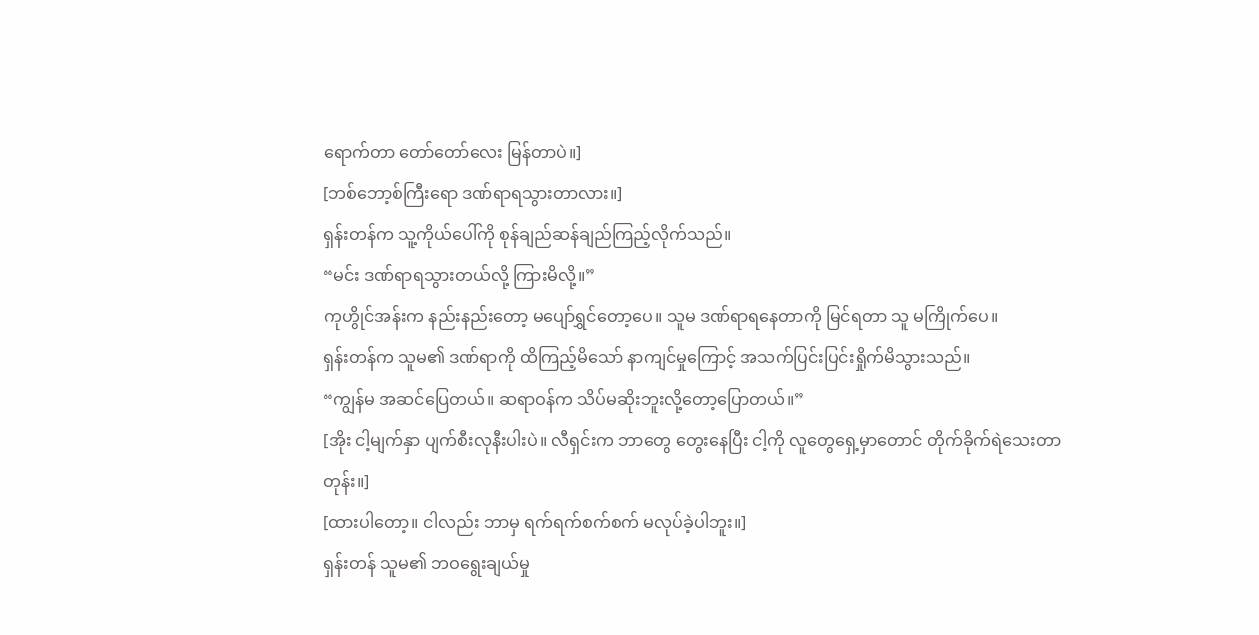ရောက်တာ တော်တော်လေး မြန်တာပဲ။]
[ဘစ်ဘော့စ်ကြီးရော ဒဏ်ရာရသွားတာလား။]
ရှန်းတန်က သူ့ကိုယ်ပေါ်ကို စုန်ချည်ဆန်ချည်ကြည့်လိုက်သည်။
“မင်း ဒဏ်ရာရသွားတယ်လို့ ကြားမိလို့။”
ကုဟွိုင်အန်းက နည်းနည်းတော့ မပျော်ရွှင်တော့ပေ။ သူမ ဒဏ်ရာရနေတာကို မြင်ရတာ သူ မကြိုက်ပေ။
ရှန်းတန်က သူမ၏ ဒဏ်ရာကို ထိကြည့်မိသော် နာကျင်မှုကြောင့် အသက်ပြင်းပြင်းရှိုက်မိသွားသည်။
“ကျွန်မ အဆင်ပြေတယ်။ ဆရာဝန်က သိပ်မဆိုးဘူးလို့တော့ပြောတယ်။”
[အိုး ငါ့မျက်နှာ ပျက်စီးလုနီးပါးပဲ။ လီရှင်းက ဘာတွေ တွေးနေပြီး ငါ့ကို လူတွေရှေ့မှာတောင် တိုက်ခိုက်ရဲသေးတာတုန်း။]
[ထားပါတော့။ ငါလည်း ဘာမှ ရက်ရက်စက်စက် မလုပ်ခဲ့ပါဘူး။]
ရှန်းတန် သူမ၏ ဘဝရွေးချယ်မှု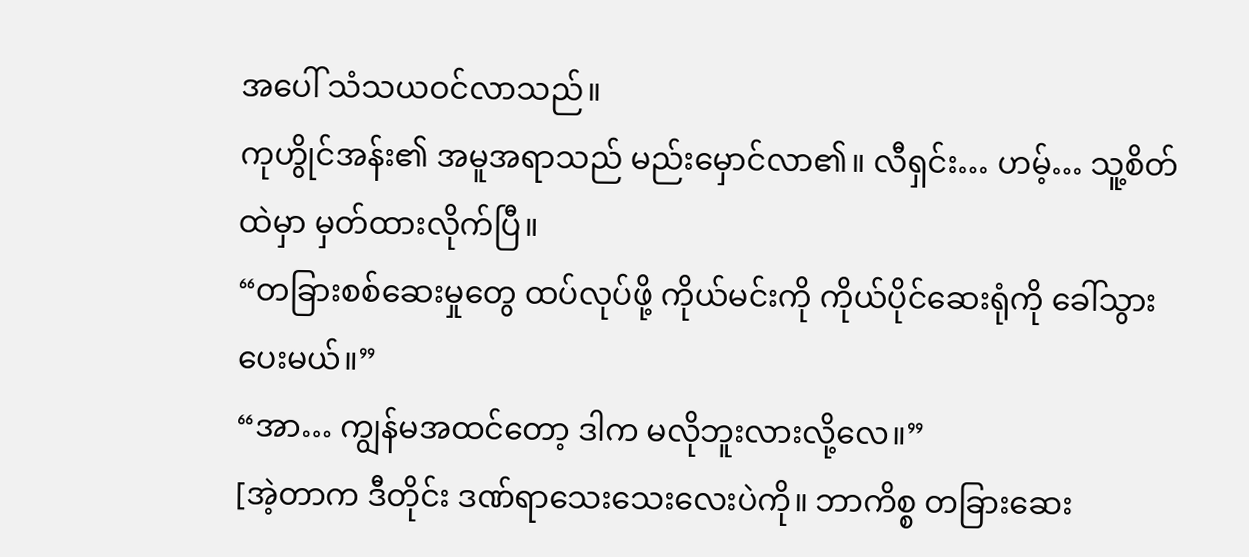အပေါ် သံသယဝင်လာသည်။
ကုဟွိုင်အန်း၏ အမူအရာသည် မည်းမှောင်လာ၏။ လီရှင်း… ဟမ့်… သူ့စိတ်ထဲမှာ မှတ်ထားလိုက်ပြီ။
“တခြားစစ်ဆေးမှုတွေ ထပ်လုပ်ဖို့ ကိုယ်မင်းကို ကိုယ်ပိုင်ဆေးရုံကို ခေါ်သွားပေးမယ်။”
“အာ… ကျွန်မအထင်တော့ ဒါက မလိုဘူးလားလို့လေ။”
[အဲ့တာက ဒီတိုင်း ဒဏ်ရာသေးသေးလေးပဲကို။ ဘာကိစ္စ တခြားဆေး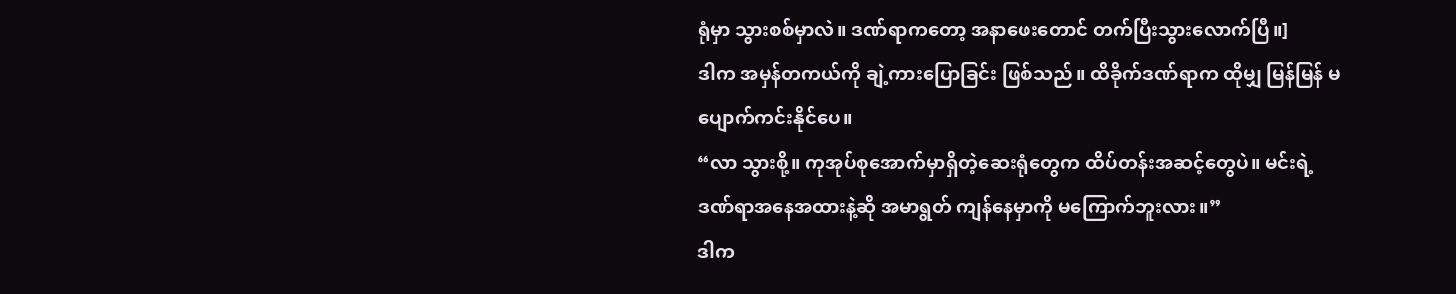ရုံမှာ သွားစစ်မှာလဲ။ ဒဏ်ရာကတော့ အနာဖေးတောင် တက်ပြီးသွားလောက်ပြီ။]
ဒါက အမှန်တကယ်ကို ချဲ့ကားပြောခြင်း ဖြစ်သည်။ ထိခိုက်ဒဏ်ရာက ထိုမျှ မြန်မြန် မပျောက်ကင်းနိုင်ပေ။
“လာ သွားစို့။ ကုအုပ်စုအောက်မှာရှိတဲ့ဆေးရုံတွေက ထိပ်တန်းအဆင့်တွေပဲ။ မင်းရဲ့ ဒဏ်ရာအနေအထားနဲ့ဆို အမာရွတ် ကျန်နေမှာကို မကြောက်ဘူးလား။”
ဒါက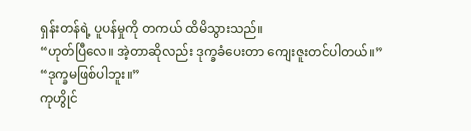ရှန်းတန်ရဲ့ ပူပန်မှုကို တကယ် ထိမိသွားသည်။
“ဟုတ်ပြီလေ။ အဲ့တာဆိုလည်း ဒုက္ခခံပေးတာ ကျေးဇူးတင်ပါတယ်။”
“ဒုက္ခမဖြစ်ပါဘူး။”
ကုဟွိုင်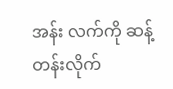အန်း လက်ကို ဆန့်တန်းလိုက်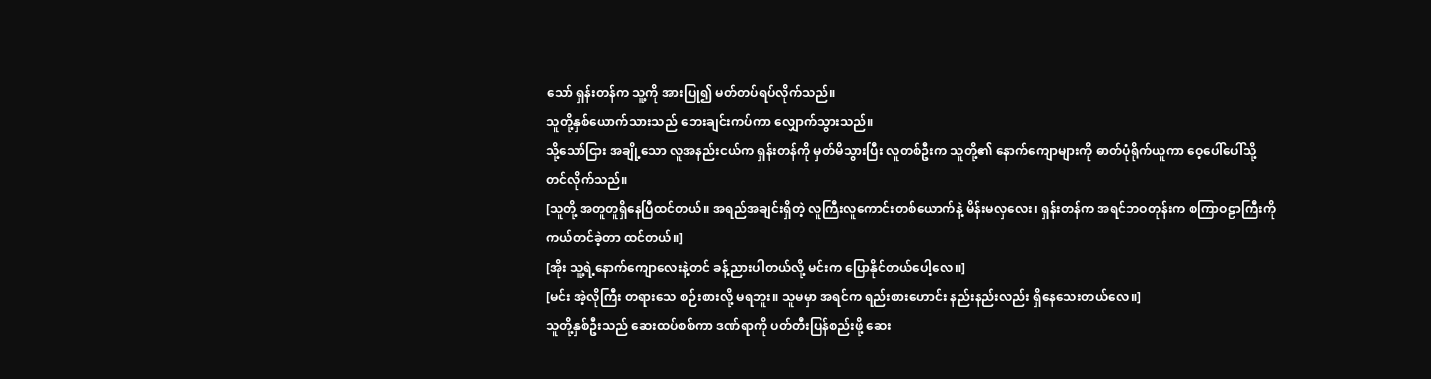သော် ရှန်းတန်က သူ့ကို အားပြု၍ မတ်တပ်ရပ်လိုက်သည်။
သူတို့နှစ်ယောက်သားသည် ဘေးချင်းကပ်ကာ လျှောက်သွားသည်။
သို့သော်ငြား အချို့သော လူအနည်းငယ်က ရှန်းတန်ကို မှတ်မိသွားပြီး လူတစ်ဦးက သူတို့၏ နောက်ကျောများကို ဓာတ်ပုံရိုက်ယူကာ ဝေ့ပေါ်ပေါ်သို့ တင်လိုက်သည်။
[သူတို့ အတူတူရှိနေပြီထင်တယ်။ အရည်အချင်းရှိတဲ့ လူကြီးလူကောင်းတစ်ယောက်နဲ့ မိန်းမလှလေး၊ ရှန်းတန်က အရင်ဘဝတုန်းက စကြာဝဠာကြီးကို ကယ်တင်ခဲ့တာ ထင်တယ်။]
[အိုး သူ့ရဲ့နောက်ကျောလေးနဲ့တင် ခန့်ညားပါတယ်လို့ မင်းက ပြောနိုင်တယ်ပေါ့လေ။]
[မင်း အဲ့လိုကြီး တရားသေ စဉ်းစားလို့ မရဘူး။ သူမမှာ အရင်က ရည်းစားဟောင်း နည်းနည်းလည်း ရှိနေသေးတယ်လေ။]
သူတို့နှစ်ဦးသည် ဆေးထပ်စစ်ကာ ဒဏ်ရာကို ပတ်တီးပြန်စည်းဖို့ ဆေး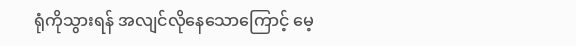ရုံကိုသွားရန် အလျင်လိုနေသောကြောင့် မေ့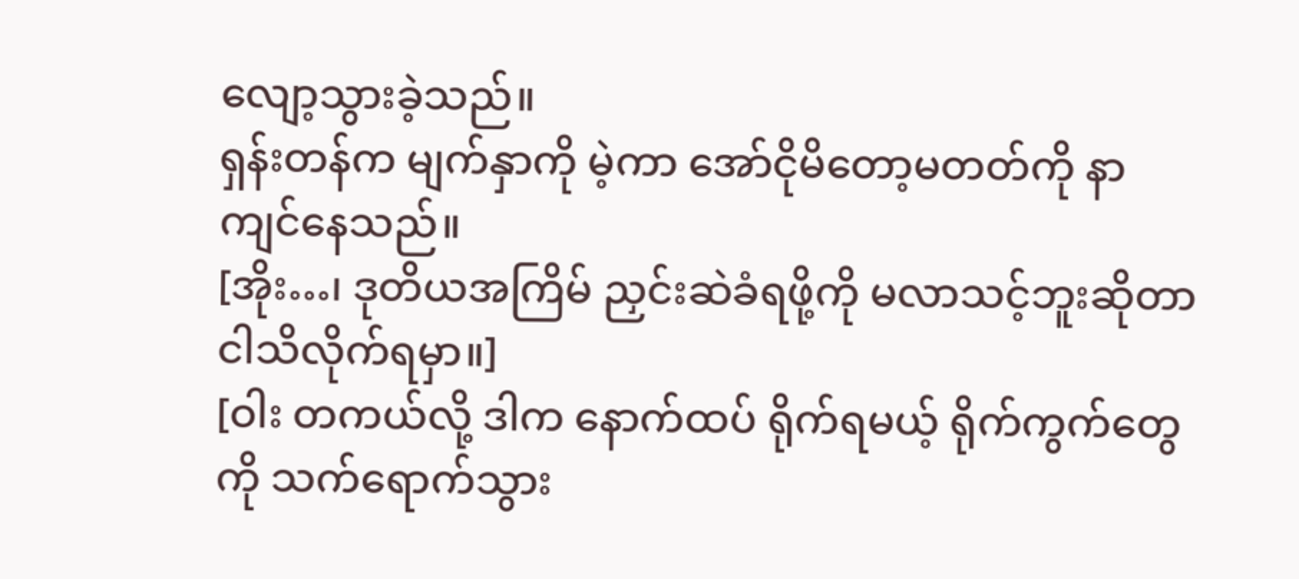လျော့သွားခဲ့သည်။
ရှန်းတန်က မျက်နှာကို မဲ့ကာ အော်ငိုမိတော့မတတ်ကို နာကျင်နေသည်။
[အိုး…၊ ဒုတိယအကြိမ် ညှင်းဆဲခံရဖို့ကို မလာသင့်ဘူးဆိုတာ ငါသိလိုက်ရမှာ။]
[ဝါး တကယ်လို့ ဒါက နောက်ထပ် ရိုက်ရမယ့် ရိုက်ကွက်တွေကို သက်ရောက်သွား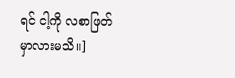ရင် ငါ့ကို လစာဖြတ်မှာလားမသိ။]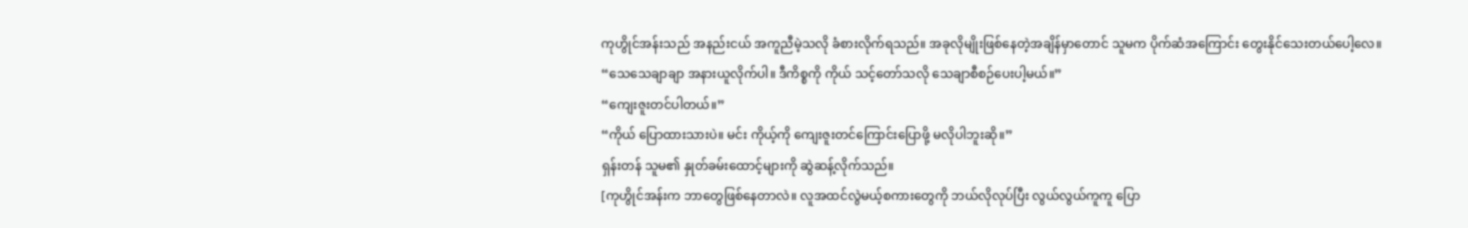ကုဟွိုင်အန်းသည် အနည်းငယ် အကူညီမဲ့သလို ခံစားလိုက်ရသည်။ အခုလိုမျိုးဖြစ်နေတဲ့အချိန်မှာတောင် သူမက ပိုက်ဆံအကြောင်း တွေးနိုင်သေးတယ်ပေါ့လေ။
“သေသေချာချာ အနားယူလိုက်ပါ။ ဒီကိစ္စကို ကိုယ် သင့်တော်သလို သေချာစီစဉ်ပေးပါ့မယ်။”
“ကျေးဇူးတင်ပါတယ်။”
“ကိုယ် ပြောထားသားပဲ။ မင်း ကိုယ့်ကို ကျေးဇူးတင်ကြောင်းပြောဖို့ မလိုပါဘူးဆို။”
ရှန်းတန် သူမ၏ နှုတ်ခမ်းထောင့်များကို ဆွဲဆန့်လိုက်သည်။
[ကုဟွိုင်အန်းက ဘာတွေဖြစ်နေတာလဲ။ လူအထင်လွဲမယ့်စကားတွေကို ဘယ်လိုလုပ်ပြီး လွယ်လွယ်ကူကူ ပြော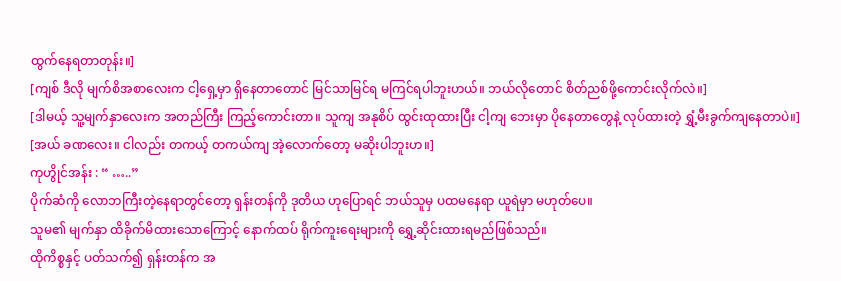ထွက်နေရတာတုန်း။]
[ကျစ် ဒီလို မျက်စိအစာလေးက ငါ့ရှေ့မှာ ရှိနေတာတောင် မြင်သာမြင်ရ မကြင်ရပါဘူးဟယ်။ ဘယ်လိုတောင် စိတ်ညစ်ဖို့ကောင်းလိုက်လဲ။]
[ဒါမယ့် သူ့မျက်နှာလေးက အတည်ကြီး ကြည့်ကောင်းတာ။ သူကျ အနုစိပ် ထွင်းထုထားပြီး ငါ့ကျ ဘေးမှာ ပိုနေတာတွေနဲ့ လုပ်ထားတဲ့ ရွှံ့မီးခွက်ကျနေတာပဲ။]
[အယ် ခဏလေး။ ငါလည်း တကယ့် တကယ်ကျ အဲ့လောက်တော့ မဆိုးပါဘူးဟ။]
ကုဟွိုင်အန်း : “ …..”
ပိုက်ဆံကို လောဘကြီးတဲ့နေရာတွင်တော့ ရှန်းတန်ကို ဒုတိယ ဟုပြောရင် ဘယ်သူမှ ပထမနေရာ ယူရဲမှာ မဟုတ်ပေ။
သူမ၏ မျက်နှာ ထိခိုက်မိထားသောကြောင့် နောက်ထပ် ရိုက်ကူးရေးများကို ရွှေ့ဆိုင်းထားရမည်ဖြစ်သည်။
ထိုကိစ္စနှင့် ပတ်သက်၍ ရှန်းတန်က အ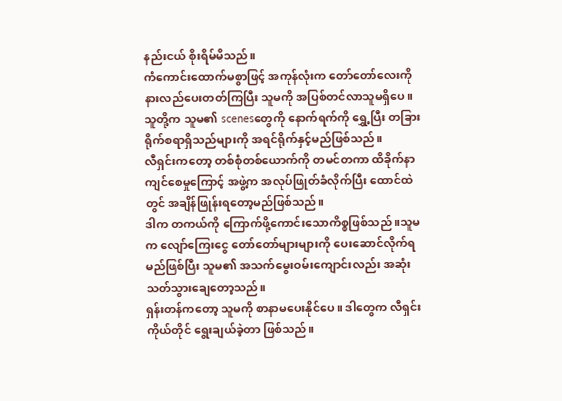နည်းငယ် စိုးရိမ်မိသည်။
ကံကောင်းထောက်မစွာဖြင့် အကုန်လုံးက တော်တော်လေးကို နားလည်ပေးတတ်ကြပြီး သူမကို အပြစ်တင်လာသူမရှိပေ။ သူတို့က သူမ၏ scenesတွေကို နောက်ရက်ကို ရွှေ့ပြီး တခြားရိုက်စရာရှိသည်များကို အရင်ရိုက်နှင့်မည်ဖြစ်သည်။
လီရှင်းကတော့ တစ်စုံတစ်ယောက်ကို တမင်တကာ ထိခိုက်နာကျင်စေမှုကြောင့် အဖွဲ့က အလုပ်ဖြုတ်ခံလိုက်ပြီး ထောင်ထဲတွင် အချိန်ဖြုန်းရတော့မည်ဖြစ်သည်။
ဒါက တကယ်ကို ကြောက်ဖို့ကောင်းသောကိစ္စဖြစ်သည် ။သူမက လျော်ကြေးငွေ တော်တော်များများကို ပေးဆောင်လိုက်ရမည်ဖြစ်ပြီး သူမ၏ အသက်မွေးဝမ်းကျောင်းလည်း အဆုံးသတ်သွားချေတော့သည်။
ရှန်းတန်ကတော့ သူမကို စာနာမပေးနိုင်ပေ။ ဒါတွေက လီရှင်းကိုယ်တိုင် ရွေးချယ်ခဲ့တာ ဖြစ်သည်။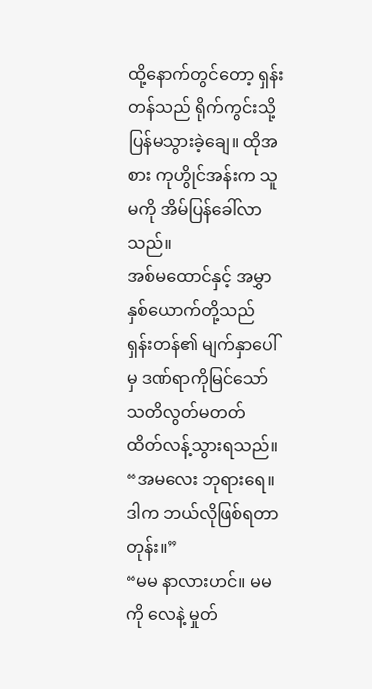ထို့နောက်တွင်တော့ ရှန်းတန်သည် ရိုက်ကွင်းသို့ ပြန်မသွားခဲ့ချေ။ ထိုအစား ကုဟွိုင်အန်းက သူမကို အိမ်ပြန်ခေါ်လာသည်။
အစ်မထောင်နှင့် အမွှာနှစ်ယောက်တို့သည် ရှန်းတန်၏ မျက်နှာပေါ်မှ ဒဏ်ရာကိုမြင်သော် သတိလွတ်မတတ် ထိတ်လန့်သွားရသည်။
“အမလေး ဘုရားရေ။ ဒါက ဘယ်လိုဖြစ်ရတာတုန်း။”
“မမ နာလားဟင်။ မမကို လေနဲ့ မှုတ်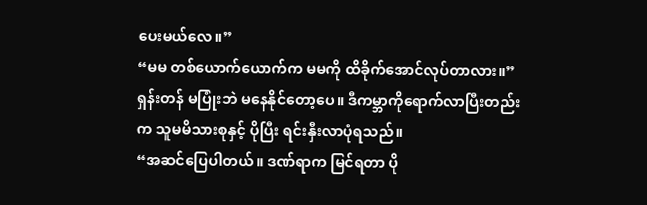ပေးမယ်လေ။”
“မမ တစ်ယောက်ယောက်က မမကို ထိခိုက်အောင်လုပ်တာလား။”
ရှန်းတန် မပြုံးဘဲ မနေနိုင်တော့ပေ။ ဒီကမ္ဘာကိုရောက်လာပြီးတည်းက သူမမိသားစုနှင့် ပိုပြီး ရင်းနှီးလာပုံရသည်။
“အဆင်ပြေပါတယ်။ ဒဏ်ရာက မြင်ရတာ ပို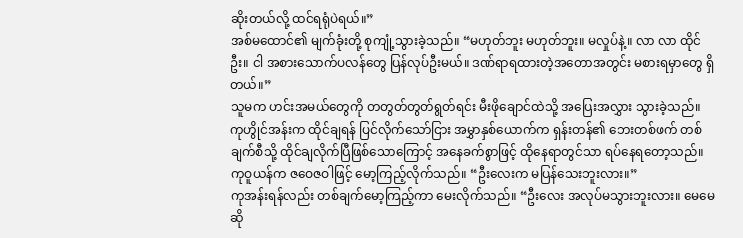ဆိုးတယ်လို့ ထင်ရရုံပဲရယ်။”
အစ်မထောင်၏ မျက်ခုံးတို့ စုကျုံ့သွားခဲ့သည်။ “မဟုတ်ဘူး မဟုတ်ဘူး။ မလှုပ်နဲ့။ လာ လာ ထိုင်ဦး။ ငါ အစားသောက်ပလန်တွေ ပြန်လုပ်ဦးမယ်။ ဒဏ်ရာရထားတဲ့အတောအတွင်း မစားရမှာတွေ ရှိတယ်။”
သူမက ဟင်းအမယ်တွေကို တတွတ်တွတ်ရွတ်ရင်း မီးဖိုချောင်ထဲသို့ အပြေးအလွှား သွားခဲ့သည်။
ကုဟွိုင်အန်းက ထိုင်ချရန် ပြင်လိုက်သော်ငြား အမွှာနှစ်ယောက်က ရှန်းတန်၏ ဘေးတစ်ဖက် တစ်ချက်စီသို့ ထိုင်ချလိုက်ပြီဖြစ်သောကြောင့် အနေခက်စွာဖြင့် ထိုနေရာတွင်သာ ရပ်နေရတော့သည်။
ကုဝူယန်က ဇဝေဇဝါဖြင့် မော့ကြည့်လိုက်သည်။ “ဦးလေးက မပြန်သေးဘူးလား။”
ကုအန်းရန်လည်း တစ်ချက်မော့ကြည့်ကာ မေးလိုက်သည်။ “ဦးလေး အလုပ်မသွားဘူးလား။ မေမေဆို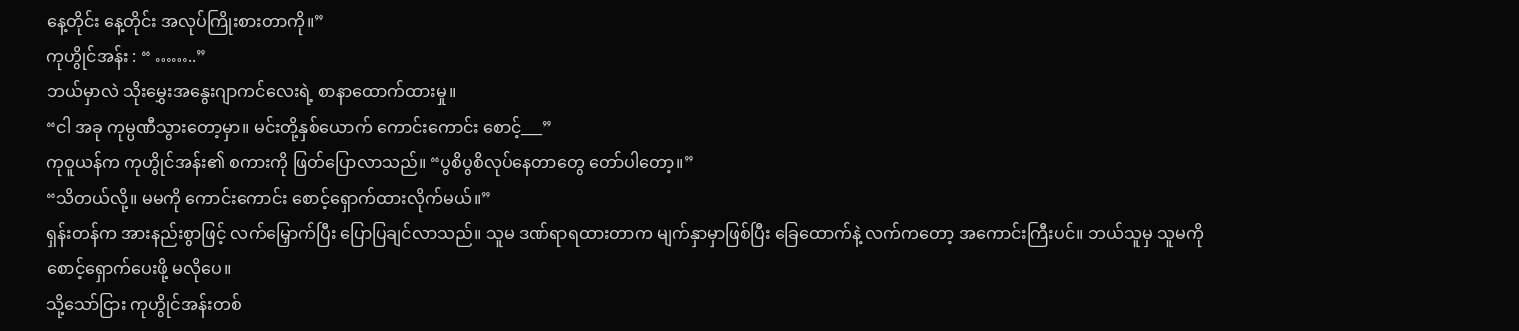နေ့တိုင်း နေ့တိုင်း အလုပ်ကြိုးစားတာကို။”
ကုဟွိုင်အန်း : “ ……..”
ဘယ်မှာလဲ သိုးမွှေးအနွေးဂျာကင်လေးရဲ့ စာနာထောက်ထားမှု။
“ငါ အခု ကုမ္ပဏီသွားတော့မှာ။ မင်းတို့နှစ်ယောက် ကောင်းကောင်း စောင့်___”
ကုဝူယန်က ကုဟွိုင်အန်း၏ စကားကို ဖြတ်ပြောလာသည်။ “ပွစိပွစိလုပ်နေတာတွေ တော်ပါတော့။”
“သိတယ်လို့။ မမကို ကောင်းကောင်း စောင့်ရှောက်ထားလိုက်မယ်။”
ရှန်းတန်က အားနည်းစွာဖြင့် လက်မြှောက်ပြီး ပြောပြချင်လာသည်။ သူမ ဒဏ်ရာရထားတာက မျက်နှာမှာဖြစ်ပြီး ခြေထောက်နဲ့ လက်ကတော့ အကောင်းကြီးပင်။ ဘယ်သူမှ သူမကို စောင့်ရှောက်ပေးဖို့ မလိုပေ။
သို့သော်ငြား ကုဟွိုင်အန်းတစ်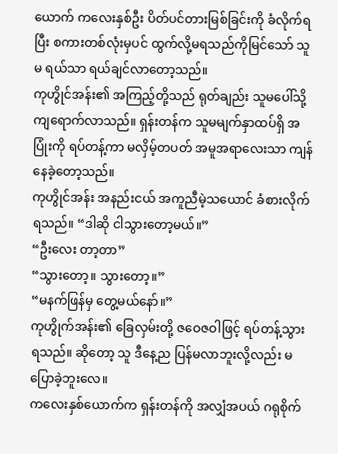ယောက် ကလေးနှစ်ဦး ပိတ်ပင်တားမြစ်ခြင်းကို ခံလိုက်ရပြီး စကားတစ်လုံးမှပင် ထွက်လို့မရသည်ကိုမြင်သော် သူမ ရယ်သာ ရယ်ချင်လာတော့သည်။
ကုဟွိုင်အန်း၏ အကြည့်တို့သည် ရုတ်ချည်း သူမပေါ်သို့ ကျရောက်လာသည်။ ရှန်းတန်က သူမမျက်နှာထပ်ရှိ အပြုံးကို ရပ်တန့်ကာ မလှိမ့်တပတ် အမူအရာလေးသာ ကျန်နေခဲ့တော့သည်။
ကုဟွိုင်အန်း အနည်းငယ် အကူညီမဲ့သယောင် ခံစားလိုက်ရသည်။ “ဒါဆို ငါသွားတော့မယ်။”
“ဦးလေး တာ့တာ”
“သွားတော့။ သွားတော့။”
“မနက်ဖြန်မှ တွေ့မယ်နော်။”
ကုဟွိုက်အန်း၏ ခြေလှမ်းတို့ ဇဝေဇဝါဖြင့် ရပ်တန့်သွားရသည်။ ဆိုတော့ သူ ဒီနေ့ည ပြန်မလာဘူးလို့လည်း မပြောခဲ့ဘူးလေ။
ကလေးနှစ်ယောက်က ရှန်းတန်ကို အလျှံအပယ် ဂရုစိုက်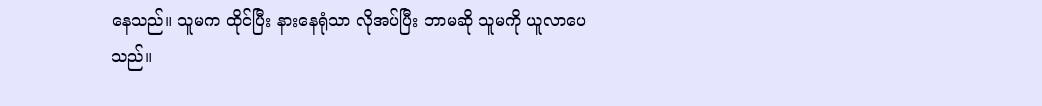နေသည်။ သူမက ထိုင်ပြီး နားနေရုံသာ လိုအပ်ပြီး ဘာမဆို သူမကို ယူလာပေသည်။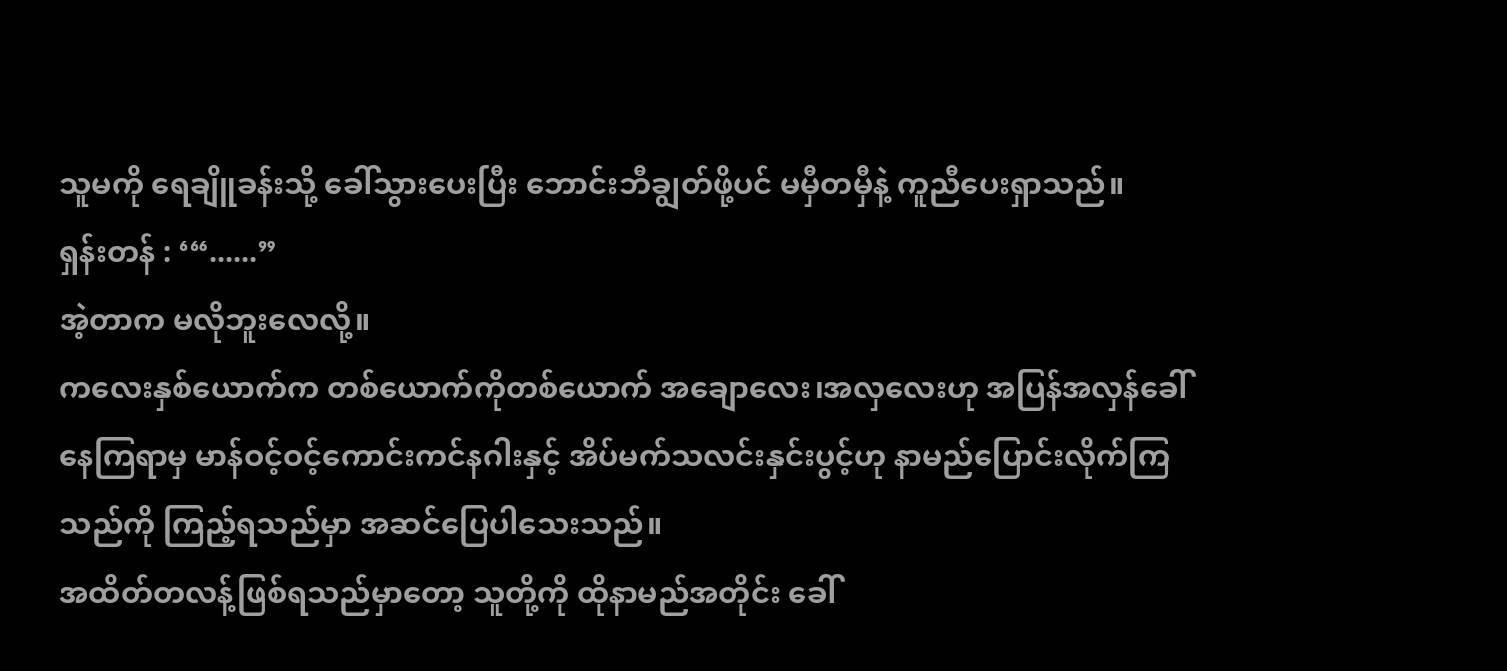သူမကို ရေချိူခန်းသို့ ခေါ်သွားပေးပြီး ဘောင်းဘီချွတ်ဖို့ပင် မမှီတမှီနဲ့ ကူညီပေးရှာသည်။
ရှန်းတန် : ‘“......”
အဲ့တာက မလိုဘူးလေလို့။
ကလေးနှစ်ယောက်က တစ်ယောက်ကိုတစ်ယောက် အချောလေး၊အလှလေးဟု အပြန်အလှန်ခေါ်နေကြရာမှ မာန်ဝင့်ဝင့်ကောင်းကင်နဂါးနှင့် အိပ်မက်သလင်းနှင်းပွင့်ဟု နာမည်ပြောင်းလိုက်ကြသည်ကို ကြည့်ရသည်မှာ အဆင်ပြေပါသေးသည်။
အထိတ်တလန့်ဖြစ်ရသည်မှာတော့ သူတို့ကို ထိုနာမည်အတိုင်း ခေါ်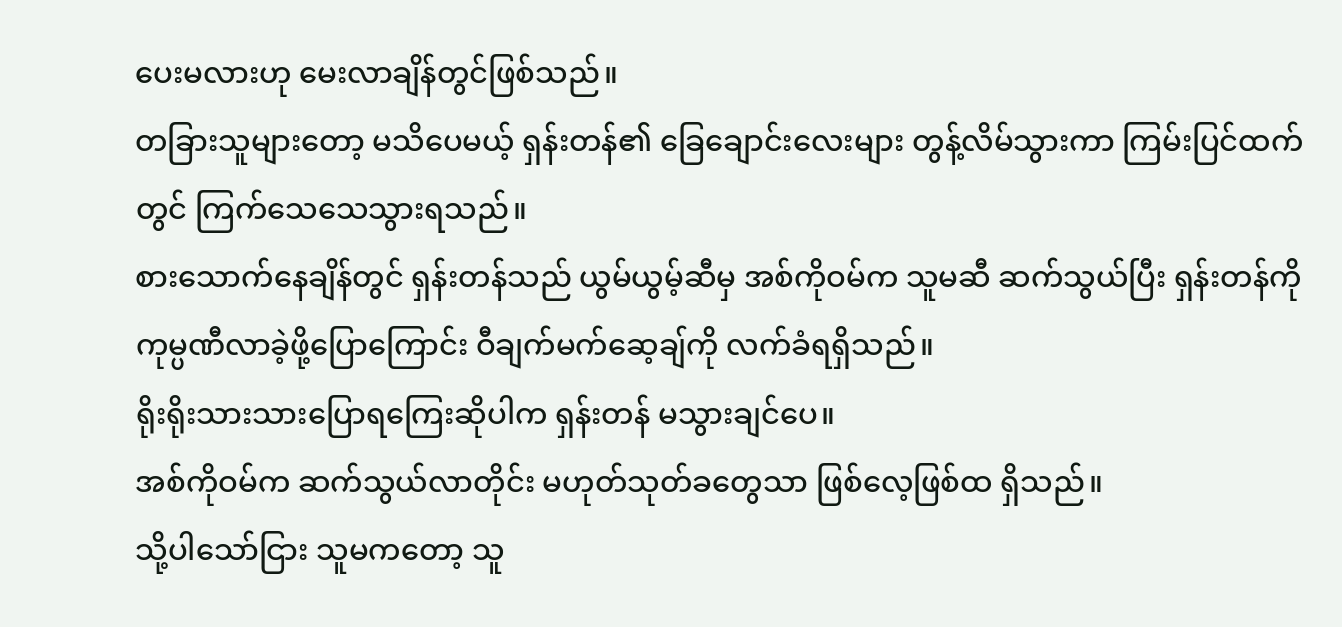ပေးမလားဟု မေးလာချိန်တွင်ဖြစ်သည်။
တခြားသူများတော့ မသိပေမယ့် ရှန်းတန်၏ ခြေချောင်းလေးများ တွန့်လိမ်သွားကာ ကြမ်းပြင်ထက်တွင် ကြက်သေသေသွားရသည်။
စားသောက်နေချိန်တွင် ရှန်းတန်သည် ယွမ်ယွမ့်ဆီမှ အစ်ကိုဝမ်က သူမဆီ ဆက်သွယ်ပြီး ရှန်းတန်ကို ကုမ္ပဏီလာခဲ့ဖို့ပြောကြောင်း ဝီချက်မက်ဆေ့ချ်ကို လက်ခံရရှိသည်။
ရိုးရိုးသားသားပြောရကြေးဆိုပါက ရှန်းတန် မသွားချင်ပေ။
အစ်ကိုဝမ်က ဆက်သွယ်လာတိုင်း မဟုတ်သုတ်ခတွေသာ ဖြစ်လေ့ဖြစ်ထ ရှိသည်။
သို့ပါသော်ငြား သူမကတော့ သူ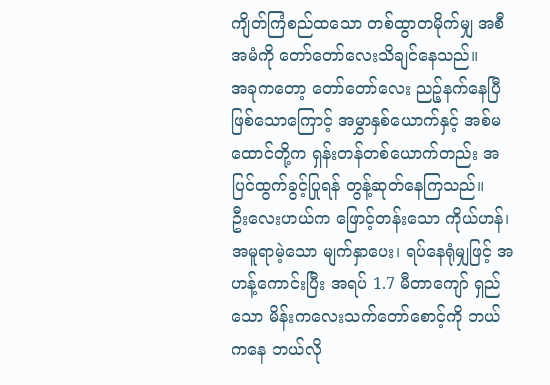ကျိတ်ကြံစည်ထသော တစ်ထွာတမိုက်မျှ အစီအမံကို တော်တော်လေးသိချင်နေသည်။
အခုကတော့ တော်တော်လေး ညဉ့်နက်နေပြီဖြစ်သောကြောင့် အမွှာနှစ်ယောက်နှင့် အစ်မထောင်တို့က ရှန်းတန်တစ်ယောက်တည်း အပြင်ထွက်ခွင့်ပြုရန် တွန့်ဆုတ်နေကြသည်။
ဦးလေးဟယ်က ဖြောင့်တန်းသော ကိုယ်ဟန်၊ အမူရာမဲ့သော မျက်နှာပေး၊ ရပ်နေရုံမျှဖြင့် အဟန့်ကောင်းပြီး အရပ် 1.7 မီတာကျော် ရှည်သော မိန်းကလေးသက်တော်စောင့်ကို ဘယ်ကနေ ဘယ်လို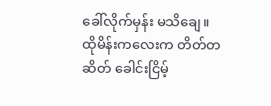ခေါ်လိုက်မှန်း မသိချေ။
ထိုမိန်းကလေးက တိတ်တဆိတ် ခေါင်းငြိမ့်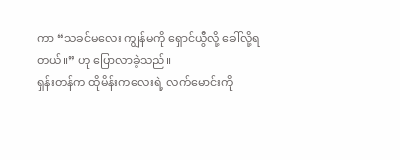ကာ “သခင်မလေး ကျွန်မကို ရှောင်ယွီလို့ ခေါ်လို့ရတယ်။” ဟု ပြောလာခဲ့သည်။
ရှန်းတန်က ထိုမိန်းကလေးရဲ့ လက်မောင်းကို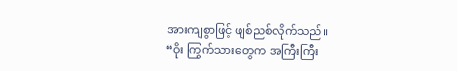အားကျစွာဖြင့် ဖျစ်ညစ်လိုက်သည်။
“ဝိုး ကြွက်သားတွေက အကြီးကြီး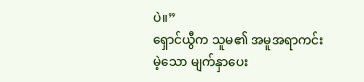ပဲ။”
ရှောင်ယွီက သူမ၏ အမူအရာကင်းမဲ့သော မျက်နှာပေး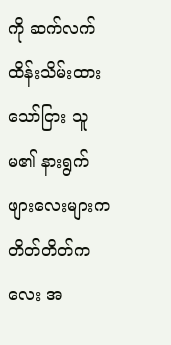ကို ဆက်လက်ထိန်းသိမ်းထားသော်ငြား သူမ၏ နားရွက်ဖျားလေးများက တိတ်တိတ်ကလေး အ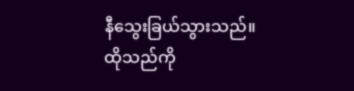နီသွေးခြယ်သွားသည်။
ထိုသည်ကို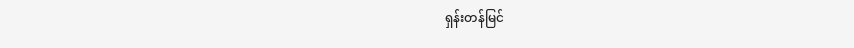ရှန်းတန်မြင်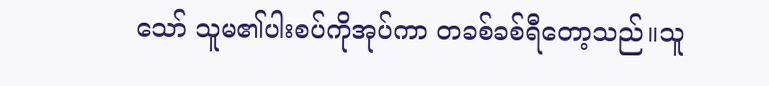သော် သူမ၏ပါးစပ်ကိုအုပ်ကာ တခစ်ခစ်ရီတော့သည်။သူ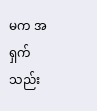မက အရှက်သည်း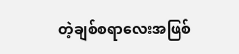တဲ့ချစ်စရာလေးအဖြစ်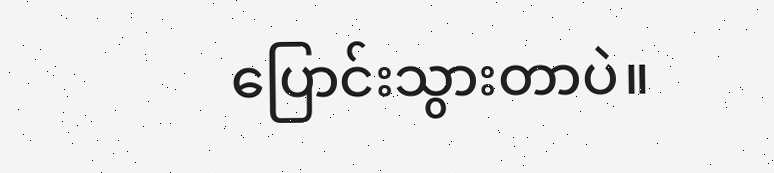ပြောင်းသွားတာပဲ။